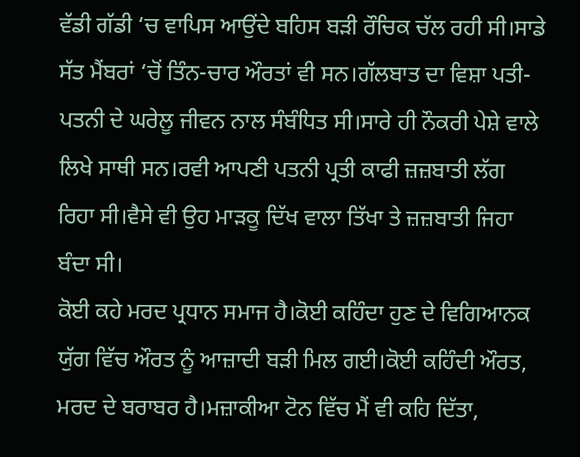ਵੱਡੀ ਗੱਡੀ ‘ਚ ਵਾਪਿਸ ਆਉਂਦੇ ਬਹਿਸ ਬੜੀ ਰੌਚਿਕ ਚੱਲ ਰਹੀ ਸੀ।ਸਾਡੇ ਸੱਤ ਮੈਂਬਰਾਂ ‘ਚੋਂ ਤਿੰਨ-ਚਾਰ ਔਰਤਾਂ ਵੀ ਸਨ।ਗੱਲਬਾਤ ਦਾ ਵਿਸ਼ਾ ਪਤੀ-ਪਤਨੀ ਦੇ ਘਰੇਲੂ ਜੀਵਨ ਨਾਲ ਸੰਬੰਧਿਤ ਸੀ।ਸਾਰੇ ਹੀ ਨੌਕਰੀ ਪੇਸ਼ੇ ਵਾਲੇ ਲਿਖੇ ਸਾਥੀ ਸਨ।ਰਵੀ ਆਪਣੀ ਪਤਨੀ ਪ੍ਰਤੀ ਕਾਫੀ ਜ਼ਜ਼ਬਾਤੀ ਲੱਗ ਰਿਹਾ ਸੀ।ਵੈਸੇ ਵੀ ਉਹ ਮਾੜਕੂ ਦਿੱਖ ਵਾਲਾ ਤਿੱਖਾ ਤੇ ਜ਼ਜ਼ਬਾਤੀ ਜਿਹਾ ਬੰਦਾ ਸੀ।
ਕੋਈ ਕਹੇ ਮਰਦ ਪ੍ਰਧਾਨ ਸਮਾਜ ਹੈ।ਕੋਈ ਕਹਿੰਦਾ ਹੁਣ ਦੇ ਵਿਗਿਆਨਕ ਯੁੱਗ ਵਿੱਚ ਔਰਤ ਨੂੰ ਆਜ਼ਾਦੀ ਬੜੀ ਮਿਲ ਗਈ।ਕੋਈ ਕਹਿੰਦੀ ਔਰਤ, ਮਰਦ ਦੇ ਬਰਾਬਰ ਹੈ।ਮਜ਼ਾਕੀਆ ਟੋਨ ਵਿੱਚ ਮੈਂ ਵੀ ਕਹਿ ਦਿੱਤਾ,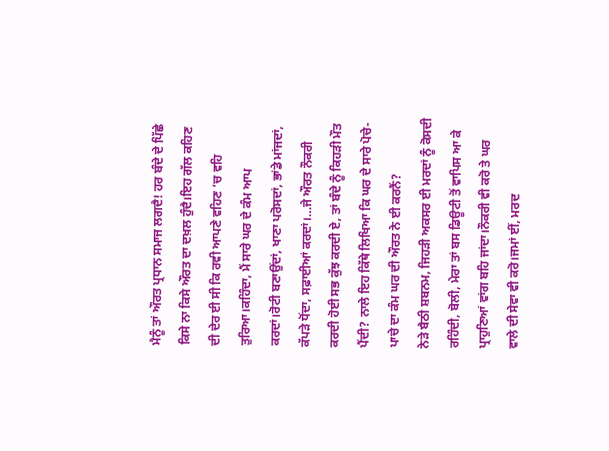ਮੈਨੂੰ ਤਾਂ ਔਰਤ ਪ੍ਰਧਾਨ ਸਮਾਜ ਲਗਦੈ! ਹਰ ਬੰਦੇ ਦੇ ਪਿੱਛੇ ਕਿਸੇ ਨਾ ਕਿਸੇ ਔਰਤ ਦਾ ਦਖ਼ਲ ਹੁੰਦੈ।ਇਹ ਗੱਲ ਕਹਿਣ ਦੀ ਦੇਰ ਈ ਸੀ ਕਿ ਰਵੀ ਆਪਣੇ ਵਹਿਣ ‘ਚ ਵਹਿ ਤੁਰਿਆ।ਕਹਿੰਦਾ, ਮੈਂ ਸਾਰੇ ਘਰ ਦੇ ਕੰਮ ਆਪ ਕਰਦਾਂ।ਰੋਟੀ ਬਣਾਉਂਦਾਂ, ਖਾਣਾ ਪਰੋਸਦਾਂ, ਭਾਂਡੇ ਮਾਂਜਦਾਂ, ਕੱਪੜੇ ਧੋਂਦਾ, ਸਫ਼ਾਈਆਂ ਕਰਦਾਂ।…ਜੇ ਔਰਤ ਨੌਕਰੀ ਕਰਦੀ ਹੋਈ ਸਭ ਕੁੱਝ ਕਰਦੀ ਏ, ਤਾਂ ਬੰਦੇ ਨੂੰ ਕਿਹੜੀ ਮੌਤ ਪੈਂਦੀ? ਨਾਲੇ ਇਹ ਕਿੱਥੇ ਲਿਖਿਆ ਕਿ ਘਰ ਦੇ ਸਾਰੇ ਪੋਚੇ-ਪਾਚੇ ਦਾ ਕੰਮ ਘਰ ਦੀ ਔਰਤ ਨੇ ਈ ਕਰਨੈਂ?
ਨੇੜੇ ਬੈਠੀ ਸ਼ਬਨਮ, ਜਿਹੜੀ ਅਕਸਰ ਈ ਮਰਦਾਂ ਨੂੰ ਕੋਸਦੀ ਰਹਿੰਦੀ, ਬੋਲੀ, ਮੇਰਾ ਤਾਂ ਬਸ ਡਿਊਟੀ ਤੋਂ ਵਾਪਿਸ ਆ ਕੇ ਪ੍ਰਾਹੁਣਿਆਂ ਵਾਂਗ ਬਹਿ ਜਾਂਦਾ।ਨੌਕਰੀ ਵੀ ਕਰੋ ਤੇ ਘਰ ਵਾਲੇ ਦੀ ਸੇਵਾ ਵੀ ਕਰੋ।ਜਮਾਂ ਈਂ, ਮਰਦ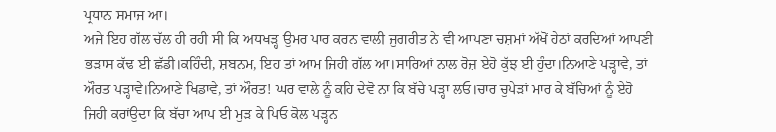ਪ੍ਰਧਾਨ ਸਮਾਜ ਆ।
ਅਜੇ ਇਹ ਗੱਲ ਚੱਲ ਹੀ ਰਹੀ ਸੀ ਕਿ ਅਧਖੜ੍ਹ ਉਮਰ ਪਾਰ ਕਰਨ ਵਾਲੀ ਜੁਗਰੀਤ ਨੇ ਵੀ ਆਪਣਾ ਚਸ਼ਮਾਂ ਅੱਖੋਂ ਹੇਠਾਂ ਕਰਦਿਆਂ ਆਪਣੀ ਭੜਾਸ ਕੱਢ ਈ ਛੱਡੀ।ਕਹਿੰਦੀ, ਸ਼ਬਨਮ, ਇਹ ਤਾਂ ਆਮ ਜਿਹੀ ਗੱਲ ਆ।ਸਾਰਿਆਂ ਨਾਲ ਰੋਜ਼ ਏਹੋ ਕੁੱਝ ਈ ਹੁੰਦਾ।ਨਿਆਣੇ ਪੜ੍ਹਾਵੇ, ਤਾਂ ਔਰਤ ਪੜ੍ਹਾਵੇ।ਨਿਆਣੇ ਖਿਡਾਵੇ, ਤਾਂ ਔਰਤ! ਘਰ ਵਾਲੇ ਨੂੰ ਕਹਿ ਦੇਵੋ ਨਾ ਕਿ ਬੱਚੇ ਪੜ੍ਹਾ ਲਓ।ਚਾਰ ਚੁਪੇੜਾਂ ਮਾਰ ਕੇ ਬੱਚਿਆਂ ਨੂੰ ਏਹੋ ਜਿਹੀ ਕਰਾਂਉਦਾ ਕਿ ਬੱਚਾ ਆਪ ਈ ਮੁੜ ਕੇ ਪਿਓ ਕੋਲ ਪੜ੍ਹਨ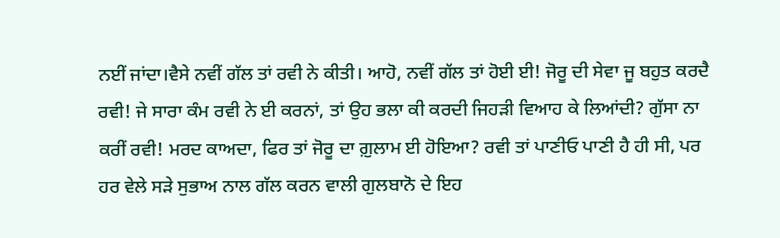ਨਈਂ ਜਾਂਦਾ।ਵੈਸੇ ਨਵੀਂ ਗੱਲ ਤਾਂ ਰਵੀ ਨੇ ਕੀਤੀ। ਆਹੋ, ਨਵੀਂ ਗੱਲ ਤਾਂ ਹੋਈ ਈ! ਜੋਰੂ ਦੀ ਸੇਵਾ ਜੂ ਬਹੁਤ ਕਰਦੈ ਰਵੀ! ਜੇ ਸਾਰਾ ਕੰਮ ਰਵੀ ਨੇ ਈ ਕਰਨਾਂ, ਤਾਂ ਉਹ ਭਲਾ ਕੀ ਕਰਦੀ ਜਿਹੜੀ ਵਿਆਹ ਕੇ ਲਿਆਂਦੀ? ਗੁੱਸਾ ਨਾ ਕਰੀਂ ਰਵੀ! ਮਰਦ ਕਾਅਦਾ, ਫਿਰ ਤਾਂ ਜੋਰੂ ਦਾ ਗ਼ੁਲਾਮ ਈ ਹੋਇਆ? ਰਵੀ ਤਾਂ ਪਾਣੀਓ ਪਾਣੀ ਹੈ ਹੀ ਸੀ, ਪਰ ਹਰ ਵੇਲੇ ਸੜੇ ਸੁਭਾਅ ਨਾਲ ਗੱਲ ਕਰਨ ਵਾਲੀ ਗੁਲਬਾਨੋ ਦੇ ਇਹ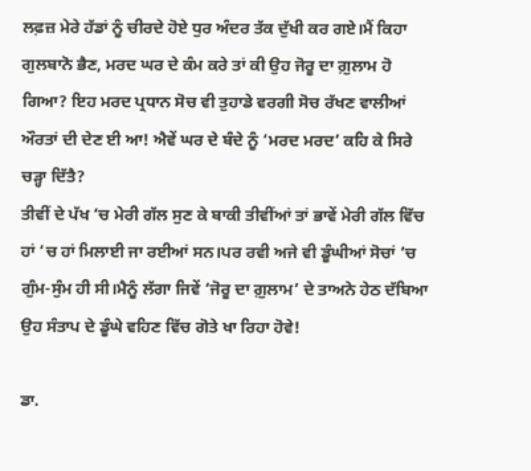ਲਫ਼ਜ਼ ਮੇਰੇ ਹੱਡਾਂ ਨੂੰ ਚੀਰਦੇ ਹੋਏ ਧੁਰ ਅੰਦਰ ਤੱਕ ਦੁੱਖੀ ਕਰ ਗਏ।ਮੈਂ ਕਿਹਾ ਗੁਲਬਾਨੋ ਭੈਣ, ਮਰਦ ਘਰ ਦੇ ਕੰਮ ਕਰੇ ਤਾਂ ਕੀ ਉਹ ਜੋਰੂ ਦਾ ਗ਼ੁਲਾਮ ਹੋ ਗਿਆ? ਇਹ ਮਰਦ ਪ੍ਰਧਾਨ ਸੋਚ ਵੀ ਤੁਹਾਡੇ ਵਰਗੀ ਸੋਚ ਰੱਖਣ ਵਾਲੀਆਂ ਔਰਤਾਂ ਦੀ ਦੇਣ ਈ ਆ! ਐਵੇਂ ਘਰ ਦੇ ਬੰਦੇ ਨੂੰ ‘ਮਰਦ ਮਰਦ’ ਕਹਿ ਕੇ ਸਿਰੇ ਚੜ੍ਹਾ ਦਿੱਤੈ?
ਤੀਵੀਂ ਦੇ ਪੱਖ ‘ਚ ਮੇਰੀ ਗੱਲ ਸੁਣ ਕੇ ਬਾਕੀ ਤੀਵੀਂਆਂ ਤਾਂ ਭਾਵੇਂ ਮੇਰੀ ਗੱਲ ਵਿੱਚ ਹਾਂ ‘ਚ ਹਾਂ ਮਿਲਾਈ ਜਾ ਰਈਆਂ ਸਨ।ਪਰ ਰਵੀ ਅਜੇ ਵੀ ਡੂੰਘੀਆਂ ਸੋਚਾਂ ‘ਚ ਗੁੰਮ-ਸੁੰਮ ਹੀ ਸੀ।ਮੈਨੂੰ ਲੱਗਾ ਜਿਵੇਂ ‘ਜੋਰੂ ਦਾ ਗ਼ੁਲਾਮ’ ਦੇ ਤਾਅਨੇ ਹੇਠ ਦੱਬਿਆ ਉਹ ਸੰਤਾਪ ਦੇ ਡੂੰਘੇ ਵਹਿਣ ਵਿੱਚ ਗੋਤੇ ਖਾ ਰਿਹਾ ਹੋਵੇ!

ਡਾ.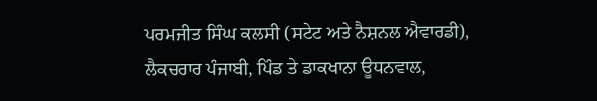ਪਰਮਜੀਤ ਸਿੰਘ ਕਲਸੀ (ਸਟੇਟ ਅਤੇ ਨੈਸ਼ਨਲ ਐਵਾਰਡੀ),
ਲੈਕਚਰਾਰ ਪੰਜਾਬੀ, ਪਿੰਡ ਤੇ ਡਾਕਖਾਨਾ ਊਧਨਵਾਲ,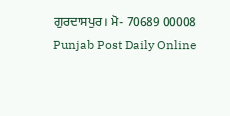ਗੁਰਦਾਸਪੁਰ। ਮੋ- 70689 00008
Punjab Post Daily Online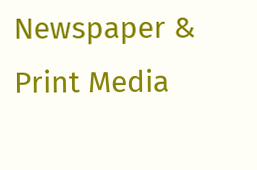Newspaper & Print Media